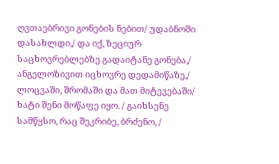ღვთაებრივი გონების ნებით/ უდაბნოში დასახლდი,/ და იქ, ზეციურ საცხოვრებლებზე გადაიტანე გონება,/ ანგელოზივით იცხოვრე დედამიწაზე,/ ლოცვაში, შრომაში და მათ მიტევებაში/ ხატი შენი მოწაფე იყო. / გაიხსენე სამწყსო, რაც შეკრიბე, ბრძენო, /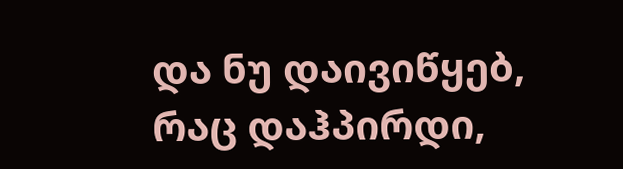და ნუ დაივიწყებ, რაც დაჰპირდი,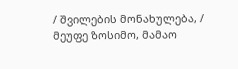/ შვილების მონახულება, / მეუფე ზოსიმო, მამაო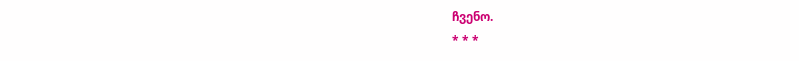ჩვენო.
* * *